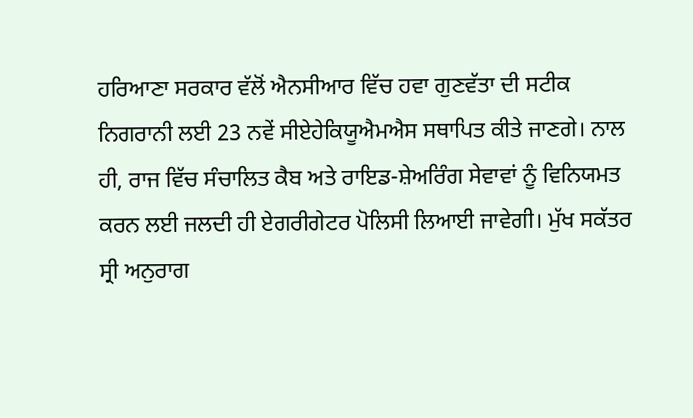ਹਰਿਆਣਾ ਸਰਕਾਰ ਵੱਲੋਂ ਐਨਸੀਆਰ ਵਿੱਚ ਹਵਾ ਗੁਣਵੱਤਾ ਦੀ ਸਟੀਕ ਨਿਗਰਾਨੀ ਲਈ 23 ਨਵੇਂ ਸੀਏਹੇਕਿਯੂਐਮਐਸ ਸਥਾਪਿਤ ਕੀਤੇ ਜਾਣਗੇ। ਨਾਲ ਹੀ, ਰਾਜ ਵਿੱਚ ਸੰਚਾਲਿਤ ਕੈਬ ਅਤੇ ਰਾਇਡ-ਸ਼ੇਅਰਿੰਗ ਸੇਵਾਵਾਂ ਨੂੰ ਵਿਨਿਯਮਤ ਕਰਨ ਲਈ ਜਲਦੀ ਹੀ ਏਗਰੀਗੇਟਰ ਪੋਲਿਸੀ ਲਿਆਈ ਜਾਵੇਗੀ। ਮੁੱਖ ਸਕੱਤਰ ਸ੍ਰੀ ਅਨੁਰਾਗ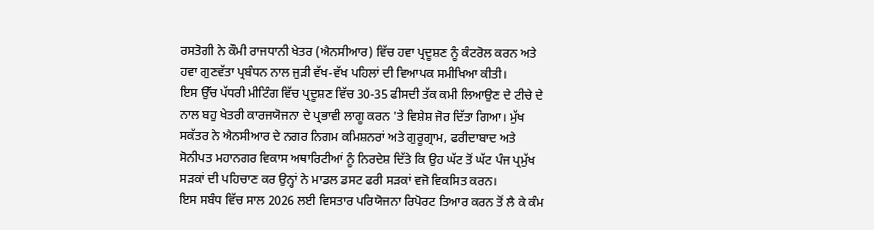ਰਸਤੋਗੀ ਨੇ ਕੌਮੀ ਰਾਜਧਾਨੀ ਖੇਤਰ (ਐਨਸੀਆਰ) ਵਿੱਚ ਹਵਾ ਪ੍ਰਦੂਸ਼ਣ ਨੂੰ ਕੰਟਰੋਲ ਕਰਨ ਅਤੇ ਹਵਾ ਗੁਣਵੱਤਾ ਪ੍ਰਬੰਧਨ ਨਾਲ ਜੁੜੀ ਵੱਖ-ਵੱਖ ਪਹਿਲਾਂ ਦੀ ਵਿਆਪਕ ਸਮੀਖਿਆ ਕੀਤੀ।
ਇਸ ਉੱਚ ਪੱਧਰੀ ਮੀਟਿੰਗ ਵਿੱਚ ਪ੍ਰਦੂਸ਼ਣ ਵਿੱਚ 30-35 ਫੀਸਦੀ ਤੱਕ ਕਮੀ ਲਿਆਉਣ ਦੇ ਟੀਚੇ ਦੇ ਨਾਲ ਬਹੁ ਖੇਤਰੀ ਕਾਰਜਯੋਜਨਾ ਦੇ ਪ੍ਰਭਾਵੀ ਲਾਗੂ ਕਰਨ 'ਤੇ ਵਿਸ਼ੇਸ਼ ਜੋਰ ਦਿੱਤਾ ਗਿਆ। ਮੁੱਖ ਸਕੱਤਰ ਨੇ ਐਨਸੀਆਰ ਦੇ ਨਗਰ ਨਿਗਮ ਕਮਿਸ਼ਨਰਾਂ ਅਤੇ ਗੁਰੂਗ੍ਰਾਮ, ਫਰੀਦਾਬਾਦ ਅਤੇ ਸੋਨੀਪਤ ਮਹਾਨਗਰ ਵਿਕਾਸ ਅਥਾਰਿਟੀਆਂ ਨੂੰ ਨਿਰਦੇਸ਼ ਦਿੱਤੇ ਕਿ ਉਹ ਘੱਟ ਤੋਂ ਘੱਟ ਪੰਜ ਪ੍ਰਮੁੱਖ ਸੜਕਾਂ ਦੀ ਪਹਿਚਾਣ ਕਰ ਉਨ੍ਹਾਂ ਨੇ ਮਾਡਲ ਡਸਟ ਫਰੀ ਸੜਕਾਂ ਵਜੋ ਵਿਕਸਿਤ ਕਰਨ।
ਇਸ ਸਬੰਧ ਵਿੱਚ ਸਾਲ 2026 ਲਈ ਵਿਸਤਾਰ ਪਰਿਯੋਜਨਾ ਰਿਪੋਰਟ ਤਿਆਰ ਕਰਨ ਤੋਂ ਲੈ ਕੇ ਕੰਮ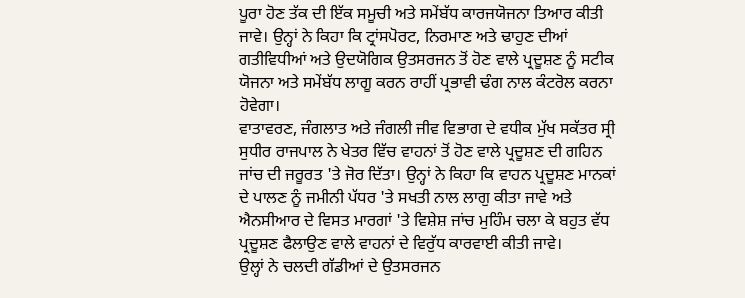ਪੂਰਾ ਹੋਣ ਤੱਕ ਦੀ ਇੱਕ ਸਮੂਚੀ ਅਤੇ ਸਮੇਂਬੱਧ ਕਾਰਜਯੋਜਨਾ ਤਿਆਰ ਕੀਤੀ ਜਾਵੇ। ਉਨ੍ਹਾਂ ਨੇ ਕਿਹਾ ਕਿ ਟ੍ਰਾਂਸਪੋਰਟ, ਨਿਰਮਾਣ ਅਤੇ ਢਾਹੁਣ ਦੀਆਂ ਗਤੀਵਿਧੀਆਂ ਅਤੇ ਉਦਯੋਗਿਕ ਉਤਸਰਜਨ ਤੋਂ ਹੋਣ ਵਾਲੇ ਪ੍ਰਦੂਸ਼ਣ ਨੂੰ ਸਟੀਕ ਯੋਜਨਾ ਅਤੇ ਸਮੇਂਬੱਧ ਲਾਗੂ ਕਰਨ ਰਾਹੀਂ ਪ੍ਰਭਾਵੀ ਢੰਗ ਨਾਲ ਕੰਟਰੋਲ ਕਰਨਾ ਹੋਵੇਗਾ।
ਵਾਤਾਵਰਣ, ਜੰਗਲਾਤ ਅਤੇ ਜੰਗਲੀ ਜੀਵ ਵਿਭਾਗ ਦੇ ਵਧੀਕ ਮੁੱਖ ਸਕੱਤਰ ਸ੍ਰੀ ਸੁਧੀਰ ਰਾਜਪਾਲ ਨੇ ਖੇਤਰ ਵਿੱਚ ਵਾਹਨਾਂ ਤੋਂ ਹੋਣ ਵਾਲੇ ਪ੍ਰਦੂਸ਼ਣ ਦੀ ਗਹਿਨ ਜਾਂਚ ਦੀ ਜਰੂਰਤ 'ਤੇ ਜੋਰ ਦਿੱਤਾ। ਉਨ੍ਹਾਂ ਨੇ ਕਿਹਾ ਕਿ ਵਾਹਨ ਪ੍ਰਦੂਸ਼ਣ ਮਾਨਕਾਂ ਦੇ ਪਾਲਣ ਨੂੰ ਜਮੀਨੀ ਪੱਧਰ 'ਤੇ ਸਖਤੀ ਨਾਲ ਲਾਗੁ ਕੀਤਾ ਜਾਵੇ ਅਤੇ ਐਨਸੀਆਰ ਦੇ ਵਿਸਤ ਮਾਰਗਾਂ 'ਤੇ ਵਿਸ਼ੇਸ਼ ਜਾਂਚ ਮੁਹਿੰਮ ਚਲਾ ਕੇ ਬਹੁਤ ਵੱਧ ਪ੍ਰਦੂਸ਼ਣ ਫੈਲਾਉਣ ਵਾਲੇ ਵਾਹਨਾਂ ਦੇ ਵਿਰੁੱਧ ਕਾਰਵਾਈ ਕੀਤੀ ਜਾਵੇ।
ਉਲ੍ਹਾਂ ਨੇ ਚਲਦੀ ਗੱਡੀਆਂ ਦੇ ਉਤਸਰਜਨ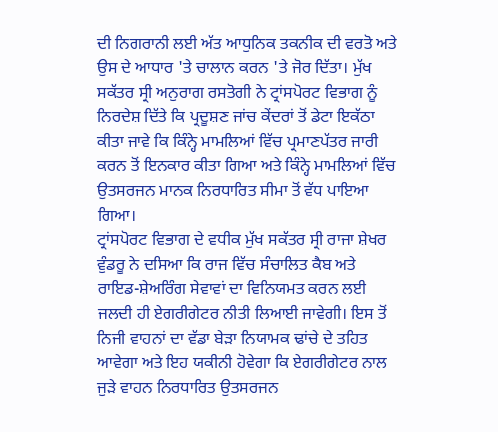ਦੀ ਨਿਗਰਾਨੀ ਲਈ ਅੱਤ ਆਧੁਨਿਕ ਤਕਨੀਕ ਦੀ ਵਰਤੋ ਅਤੇ ਉਸ ਦੇ ਆਧਾਰ 'ਤੇ ਚਾਲਾਨ ਕਰਨ 'ਤੇ ਜੋਰ ਦਿੱਤਾ। ਮੁੱਖ ਸਕੱਤਰ ਸ੍ਰੀ ਅਨੁਰਾਗ ਰਸਤੋਗੀ ਨੇ ਟ੍ਰਾਂਸਪੋਰਟ ਵਿਭਾਗ ਨੂੰ ਨਿਰਦੇਸ਼ ਦਿੱਤੇ ਕਿ ਪ੍ਰਦੂਸ਼ਣ ਜਾਂਚ ਕੇਂਦਰਾਂ ਤੋਂ ਡੇਟਾ ਇਕੱਠਾ ਕੀਤਾ ਜਾਵੇ ਕਿ ਕਿੰਨ੍ਹੇ ਮਾਮਲਿਆਂ ਵਿੱਚ ਪ੍ਰਮਾਣਪੱਤਰ ਜਾਰੀ ਕਰਨ ਤੋਂ ਇਨਕਾਰ ਕੀਤਾ ਗਿਆ ਅਤੇ ਕਿੰਨ੍ਹੇ ਮਾਮਲਿਆਂ ਵਿੱਚ ਉਤਸਰਜਨ ਮਾਨਕ ਨਿਰਧਾਰਿਤ ਸੀਮਾ ਤੋਂ ਵੱਧ ਪਾਇਆ ਗਿਆ।
ਟ੍ਰਾਂਸਪੋਰਟ ਵਿਭਾਗ ਦੇ ਵਧੀਕ ਮੁੱਖ ਸਕੱਤਰ ਸ੍ਰੀ ਰਾਜਾ ਸ਼ੇਖਰ ਵੁੰਡਰੂ ਨੇ ਦਸਿਆ ਕਿ ਰਾਜ ਵਿੱਚ ਸੰਚਾਲਿਤ ਕੈਬ ਅਤੇ ਰਾਇਡ-ਸ਼ੇਅਰਿੰਗ ਸੇਵਾਵਾਂ ਦਾ ਵਿਨਿਯਮਤ ਕਰਨ ਲਈ ਜਲਦੀ ਹੀ ਏਗਰੀਗੇਟਰ ਨੀਤੀ ਲਿਆਈ ਜਾਵੇਗੀ। ਇਸ ਤੋਂ ਨਿਜੀ ਵਾਹਨਾਂ ਦਾ ਵੱਡਾ ਬੇੜਾ ਨਿਯਾਮਕ ਢਾਂਚੇ ਦੇ ਤਹਿਤ ਆਵੇਗਾ ਅਤੇ ਇਹ ਯਕੀਨੀ ਹੋਵੇਗਾ ਕਿ ਏਗਰੀਗੇਟਰ ਨਾਲ ਜੁੜੇ ਵਾਹਨ ਨਿਰਧਾਰਿਤ ਉਤਸਰਜਨ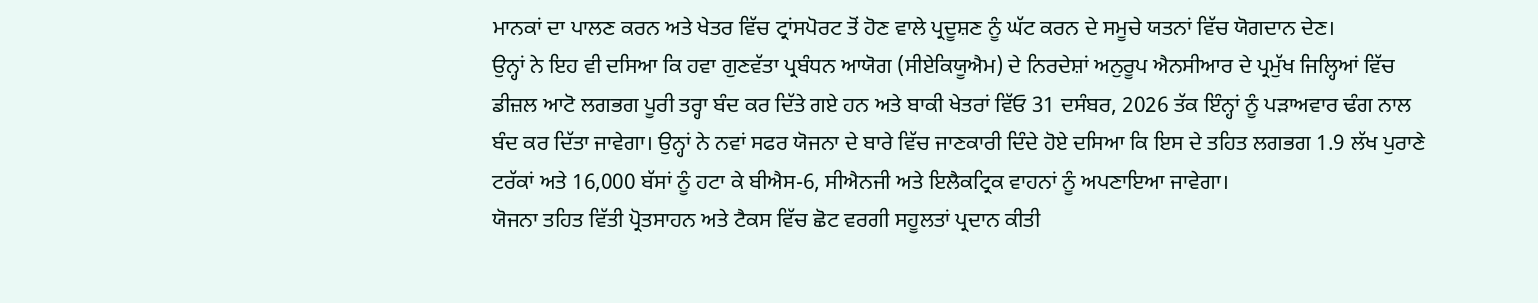ਮਾਨਕਾਂ ਦਾ ਪਾਲਣ ਕਰਨ ਅਤੇ ਖੇਤਰ ਵਿੱਚ ਟ੍ਰਾਂਸਪੋਰਟ ਤੋਂ ਹੋਣ ਵਾਲੇ ਪ੍ਰਦੂਸ਼ਣ ਨੂੰ ਘੱਟ ਕਰਨ ਦੇ ਸਮੂਚੇ ਯਤਨਾਂ ਵਿੱਚ ਯੋਗਦਾਨ ਦੇਣ।
ਉਨ੍ਹਾਂ ਨੇ ਇਹ ਵੀ ਦਸਿਆ ਕਿ ਹਵਾ ਗੁਣਵੱਤਾ ਪ੍ਰਬੰਧਨ ਆਯੋਗ (ਸੀਏਕਿਯੂਐਮ) ਦੇ ਨਿਰਦੇਸ਼ਾਂ ਅਨੁਰੂਪ ਐਨਸੀਆਰ ਦੇ ਪ੍ਰਮੁੱਖ ਜਿਲ੍ਹਿਆਂ ਵਿੱਚ ਡੀਜ਼ਲ ਆਟੋ ਲਗਭਗ ਪੂਰੀ ਤਰ੍ਹਾ ਬੰਦ ਕਰ ਦਿੱਤੇ ਗਏ ਹਨ ਅਤੇ ਬਾਕੀ ਖੇਤਰਾਂ ਵਿੱਓ 31 ਦਸੰਬਰ, 2026 ਤੱਕ ਇੰਨ੍ਹਾਂ ਨੂੰ ਪੜਾਅਵਾਰ ਢੰਗ ਨਾਲ ਬੰਦ ਕਰ ਦਿੱਤਾ ਜਾਵੇਗਾ। ਉਨ੍ਹਾਂ ਨੇ ਨਵਾਂ ਸਫਰ ਯੋਜਨਾ ਦੇ ਬਾਰੇ ਵਿੱਚ ਜਾਣਕਾਰੀ ਦਿੰਦੇ ਹੋਏ ਦਸਿਆ ਕਿ ਇਸ ਦੇ ਤਹਿਤ ਲਗਭਗ 1.9 ਲੱਖ ਪੁਰਾਣੇ ਟਰੱਕਾਂ ਅਤੇ 16,000 ਬੱਸਾਂ ਨੂੰ ਹਟਾ ਕੇ ਬੀਐਸ-6, ਸੀਐਨਜੀ ਅਤੇ ਇਲੈਕਟ੍ਰਿਕ ਵਾਹਨਾਂ ਨੂੰ ਅਪਣਾਇਆ ਜਾਵੇਗਾ।
ਯੋਜਨਾ ਤਹਿਤ ਵਿੱਤੀ ਪ੍ਰੋਤਸਾਹਨ ਅਤੇ ਟੈਕਸ ਵਿੱਚ ਛੋਟ ਵਰਗੀ ਸਹੂਲਤਾਂ ਪ੍ਰਦਾਨ ਕੀਤੀ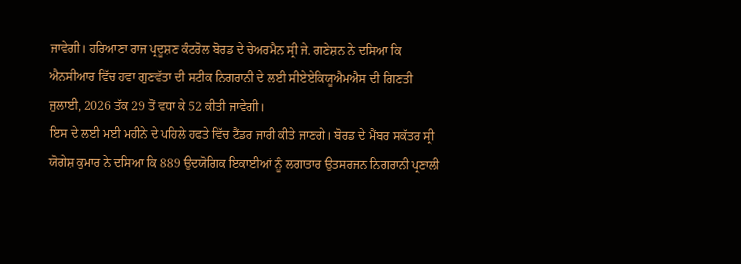ਜਾਵੇਗੀ। ਹਰਿਆਣਾ ਰਾਜ ਪ੍ਰਦੂਸ਼ਣ ਕੰਟਰੋਲ ਬੋਰਡ ਦੇ ਚੇਅਰਮੈਨ ਸ੍ਰੀ ਜੇ. ਗਣੇਸ਼ਨ ਨੇ ਦਸਿਆ ਕਿ ਐਨਸੀਆਰ ਵਿੱਚ ਹਵਾ ਗੁਣਵੱਤਾ ਦੀ ਸਟੀਕ ਨਿਗਰਾਨੀ ਦੇ ਲਈ ਸੀਏਏਕਿਯੂਐਮਐਸ ਦੀ ਗਿਣਤੀ ਜੁਲਾਈ, 2026 ਤੱਕ 29 ਤੋਂ ਵਧਾ ਕੇ 52 ਕੀਤੀ ਜਾਵੇਗੀ।
ਇਸ ਦੇ ਲਈ ਮਈ ਮਹੀਨੇ ਦੇ ਪਹਿਲੇ ਹਫਤੇ ਵਿੱਚ ਟੈਂਡਰ ਜਾਰੀ ਕੀਤੇ ਜਾਣਗੇ। ਬੋਰਡ ਦੇ ਮੈਂਬਰ ਸਕੱਤਰ ਸ੍ਰੀ ਯੋਗੇਸ਼ ਕੁਮਾਰ ਨੇ ਦਸਿਆ ਕਿ 889 ਉਦਯੋਗਿਕ ਇਕਾਈਆਂ ਨੂੰ ਲਗਾਤਾਰ ਉਤਸਰਜਨ ਨਿਗਰਾਨੀ ਪ੍ਰਣਾਲੀ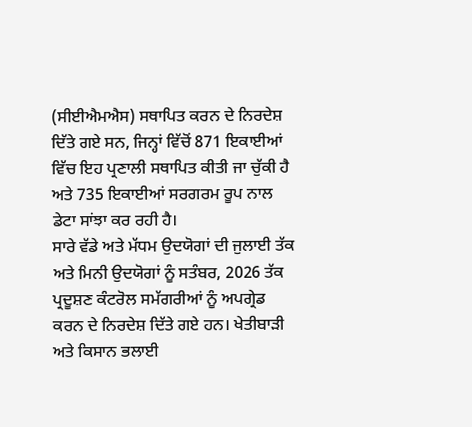(ਸੀਈਐਮਐਸ) ਸਥਾਪਿਤ ਕਰਨ ਦੇ ਨਿਰਦੇਸ਼ ਦਿੱਤੇ ਗਏ ਸਨ, ਜਿਨ੍ਹਾਂ ਵਿੱਚੋਂ 871 ਇਕਾਈਆਂ ਵਿੱਚ ਇਹ ਪ੍ਰਣਾਲੀ ਸਥਾਪਿਤ ਕੀਤੀ ਜਾ ਚੁੱਕੀ ਹੈ ਅਤੇ 735 ਇਕਾਈਆਂ ਸਰਗਰਮ ਰੂਪ ਨਾਲ ਡੇਟਾ ਸਾਂਝਾ ਕਰ ਰਹੀ ਹੈ।
ਸਾਰੇ ਵੱਡੇ ਅਤੇ ਮੱਧਮ ਉਦਯੋਗਾਂ ਦੀ ਜੁਲਾਈ ਤੱਕ ਅਤੇ ਮਿਨੀ ਉਦਯੋਗਾਂ ਨੂੰ ਸਤੰਬਰ, 2026 ਤੱਕ ਪ੍ਰਦੂਸ਼ਣ ਕੰਟਰੋਲ ਸਮੱਗਰੀਆਂ ਨੂੰ ਅਪਗ੍ਰੇਡ ਕਰਨ ਦੇ ਨਿਰਦੇਸ਼ ਦਿੱਤੇ ਗਏ ਹਨ। ਖੇਤੀਬਾੜੀ ਅਤੇ ਕਿਸਾਨ ਭਲਾਈ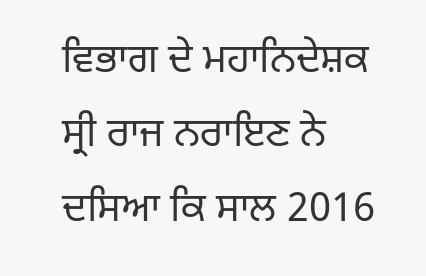ਵਿਭਾਗ ਦੇ ਮਹਾਨਿਦੇਸ਼ਕ ਸ੍ਰੀ ਰਾਜ ਨਰਾਇਣ ਨੇ ਦਸਿਆ ਕਿ ਸਾਲ 2016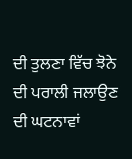ਦੀ ਤੁਲਣਾ ਵਿੱਚ ਝੋਨੇ ਦੀ ਪਰਾਲੀ ਜਲਾਉਣ ਦੀ ਘਟਨਾਵਾਂ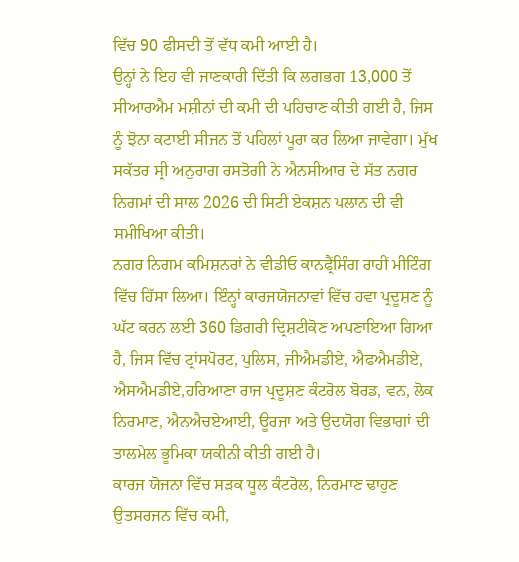ਵਿੱਚ 90 ਫੀਸਦੀ ਤੋਂ ਵੱਧ ਕਮੀ ਆਈ ਹੈ।
ਉਨ੍ਹਾਂ ਨੇ ਇਹ ਵੀ ਜਾਣਕਾਰੀ ਦਿੱਤੀ ਕਿ ਲਗਭਗ 13,000 ਤੋਂ ਸੀਆਰਐਮ ਮਸ਼ੀਨਾਂ ਦੀ ਕਮੀ ਦੀ ਪਹਿਚਾਣ ਕੀਤੀ ਗਈ ਹੈ, ਜਿਸ ਨੂੰ ਝੋਨਾ ਕਟਾਈ ਸੀਜਨ ਤੋਂ ਪਹਿਲਾਂ ਪੂਰਾ ਕਰ ਲਿਆ ਜਾਵੇਗਾ। ਮੁੱਖ ਸਕੱਤਰ ਸ੍ਰੀ ਅਨੁਰਾਗ ਰਸਤੋਗੀ ਨੇ ਐਨਸੀਆਰ ਦੇ ਸੱਤ ਨਗਰ ਨਿਗਮਾਂ ਦੀ ਸਾਲ 2026 ਦੀ ਸਿਟੀ ਏਕਸ਼ਨ ਪਲਾਨ ਦੀ ਵੀ ਸਮੀਖਿਆ ਕੀਤੀ।
ਨਗਰ ਨਿਗਮ ਕਮਿਸ਼ਨਰਾਂ ਨੇ ਵੀਡੀਓ ਕਾਨਫ੍ਰੈਂਸਿੰਗ ਰਾਹੀਂ ਮੀਟਿੰਗ ਵਿੱਚ ਹਿੱਸਾ ਲਿਆ। ਇੰਨ੍ਹਾਂ ਕਾਰਜਯੋਜਨਾਵਾਂ ਵਿੱਚ ਹਵਾ ਪ੍ਰਦੂਸ਼ਣ ਨੂੰ ਘੱਟ ਕਰਨ ਲਈ 360 ਡਿਗਰੀ ਦ੍ਰਿਸ਼ਟੀਕੋਣ ਅਪਣਾਇਆ ਗਿਆ ਹੈ, ਜਿਸ ਵਿੱਚ ਟ੍ਰਾਂਸਪੋਰਟ, ਪੁਲਿਸ, ਜੀਐਮਡੀਏ, ਐਫਐਮਡੀਏ, ਐਸਐਮਡੀਏ,ਹਰਿਆਣਾ ਰਾਜ ਪ੍ਰਦੂਸ਼ਣ ਕੰਟਰੋਲ ਬੋਰਡ, ਵਨ, ਲੋਕ ਨਿਰਮਾਣ, ਐਨਐਚਏਆਈ, ਊਰਜਾ ਅਤੇ ਉਦਯੋਗ ਵਿਭਾਗਾਂ ਦੀ ਤਾਲਮੇਲ ਭੂਮਿਕਾ ਯਕੀਨੀ ਕੀਤੀ ਗਈ ਹੈ।
ਕਾਰਜ ਯੋਜਨਾ ਵਿੱਚ ਸੜਕ ਧੂਲ ਕੰਟਰੋਲ, ਨਿਰਮਾਣ ਢਾਹੁਣ ਉਤਸਰਜਨ ਵਿੱਚ ਕਮੀ,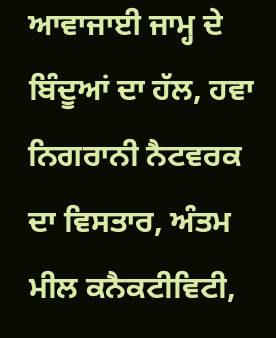ਆਵਾਜਾਈ ਜਾਮ੍ਹ ਦੇ ਬਿੰਦੂਆਂ ਦਾ ਹੱਲ, ਹਵਾ ਨਿਗਰਾਨੀ ਨੈਟਵਰਕ ਦਾ ਵਿਸਤਾਰ, ਅੰਤਮ ਮੀਲ ਕਨੈਕਟੀਵਿਟੀ,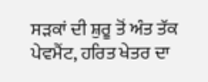ਸੜਕਾਂ ਦੀ ਸ਼ੁਰੂ ਤੋਂ ਅੰਤ ਤੱਕ ਪੇਵਮੈਂਟ, ਹਰਿਤ ਖੇਤਰ ਦਾ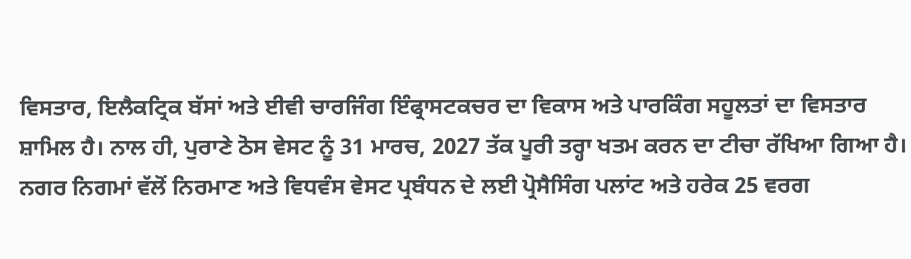ਵਿਸਤਾਰ, ਇਲੈਕਟ੍ਰਿਕ ਬੱਸਾਂ ਅਤੇ ਈਵੀ ਚਾਰਜਿੰਗ ਇੰਫ੍ਰਾਸਟਕਚਰ ਦਾ ਵਿਕਾਸ ਅਤੇ ਪਾਰਕਿੰਗ ਸਹੂਲਤਾਂ ਦਾ ਵਿਸਤਾਰ ਸ਼ਾਮਿਲ ਹੈ। ਨਾਲ ਹੀ, ਪੁਰਾਣੇ ਠੋਸ ਵੇਸਟ ਨੂੰ 31 ਮਾਰਚ, 2027 ਤੱਕ ਪੂਰੀ ਤਰ੍ਹਾ ਖਤਮ ਕਰਨ ਦਾ ਟੀਚਾ ਰੱਖਿਆ ਗਿਆ ਹੈ।
ਨਗਰ ਨਿਗਮਾਂ ਵੱਲੋਂ ਨਿਰਮਾਣ ਅਤੇ ਵਿਧਵੰਸ ਵੇਸਟ ਪ੍ਰਬੰਧਨ ਦੇ ਲਈ ਪ੍ਰੋਸੈਸਿੰਗ ਪਲਾਂਟ ਅਤੇ ਹਰੇਕ 25 ਵਰਗ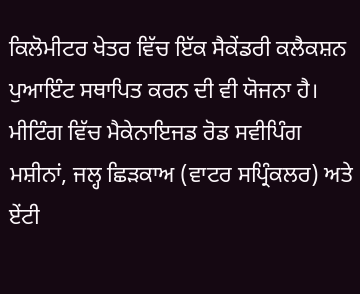ਕਿਲੋਮੀਟਰ ਖੇਤਰ ਵਿੱਚ ਇੱਕ ਸੈਕੇਂਡਰੀ ਕਲੈਕਸ਼ਨ ਪੁਆਇੰਟ ਸਥਾਪਿਤ ਕਰਨ ਦੀ ਵੀ ਯੋਜਨਾ ਹੈ। ਮੀਟਿੰਗ ਵਿੱਚ ਮੈਕੇਨਾਇਜਡ ਰੋਡ ਸਵੀਪਿੰਗ ਮਸ਼ੀਨਾਂ, ਜਲ੍ਹ ਛਿੜਕਾਅ (ਵਾਟਰ ਸਪ੍ਰਿੰਕਲਰ) ਅਤੇ ਏਂਟੀ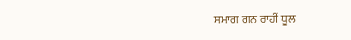ਸਮਾਗ ਗਨ ਰਾਹੀਂ ਧੂਲ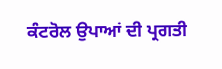ਕੰਟਰੋਲ ਉਪਾਆਂ ਦੀ ਪ੍ਰਗਤੀ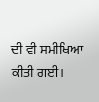ਦੀ ਵੀ ਸਮੀਖਿਆ ਕੀਤੀ ਗਈ।